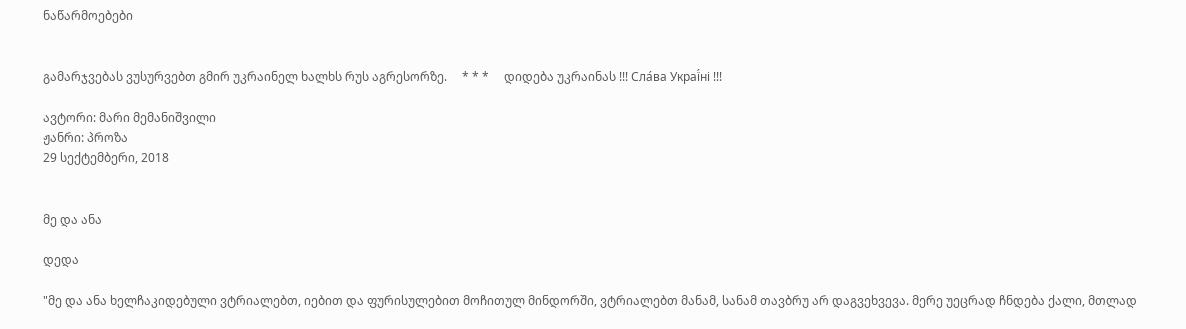ნაწარმოებები


გამარჯვებას ვუსურვებთ გმირ უკრაინელ ხალხს რუს აგრესორზე.     * * *     დიდება უკრაინას !!! Сла́ва Украї́ні !!!

ავტორი: მარი მემანიშვილი
ჟანრი: პროზა
29 სექტემბერი, 2018


მე და ანა

დედა

"მე და ანა ხელჩაკიდებული ვტრიალებთ, იებით და ფურისულებით მოჩითულ მინდორში, ვტრიალებთ მანამ, სანამ თავბრუ არ დაგვეხვევა. მერე უეცრად ჩნდება ქალი, მთლად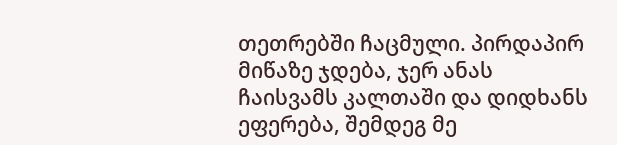თეთრებში ჩაცმული. პირდაპირ მიწაზე ჯდება, ჯერ ანას ჩაისვამს კალთაში და დიდხანს ეფერება, შემდეგ მე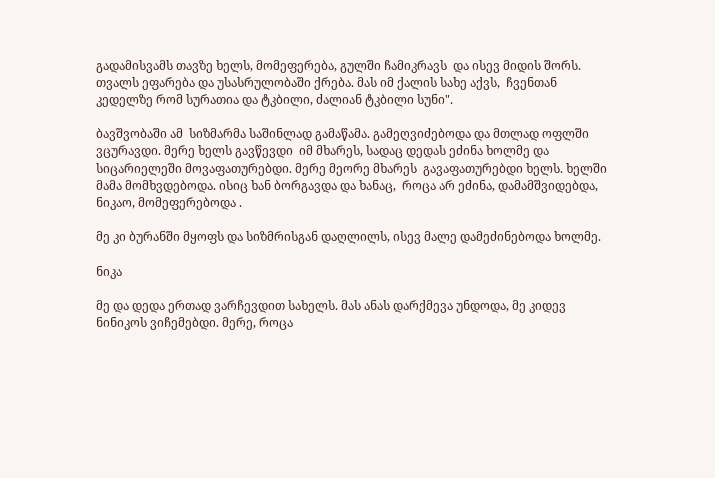გადამისვამს თავზე ხელს, მომეფერება, გულში ჩამიკრავს  და ისევ მიდის შორს. თვალს ეფარება და უსასრულობაში ქრება. მას იმ ქალის სახე აქვს,  ჩვენთან კედელზე რომ სურათია და ტკბილი, ძალიან ტკბილი სუნი".

ბავშვობაში ამ  სიზმარმა საშინლად გამაწამა. გამეღვიძებოდა და მთლად ოფლში ვცურავდი. მერე ხელს გავწევდი  იმ მხარეს, სადაც დედას ეძინა ხოლმე და სიცარიელეში მოვაფათურებდი. მერე მეორე მხარეს  გავაფათურებდი ხელს. ხელში მამა მომხვდებოდა. ისიც ხან ბორგავდა და ხანაც,  როცა არ ეძინა, დამამშვიდებდა, ნიკაო, მომეფერებოდა .

მე კი ბურანში მყოფს და სიზმრისგან დაღლილს, ისევ მალე დამეძინებოდა ხოლმე.

ნიკა

მე და დედა ერთად ვარჩევდით სახელს. მას ანას დარქმევა უნდოდა, მე კიდევ ნინიკოს ვიჩემებდი. მერე, როცა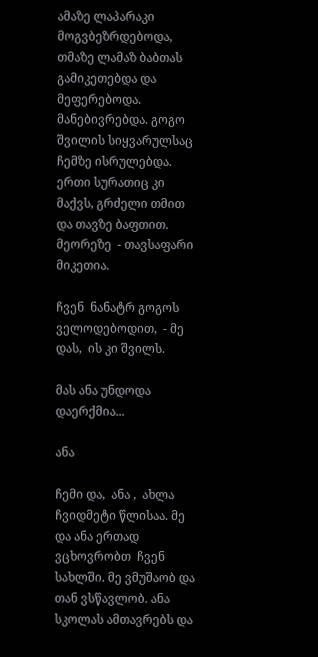ამაზე ლაპარაკი მოგვბეზრდებოდა, თმაზე ლამაზ ბაბთას გამიკეთებდა და მეფერებოდა. მანებივრებდა. გოგო შვილის სიყვარულსაც ჩემზე ისრულებდა. ერთი სურათიც კი მაქვს, გრძელი თმით  და თავზე ბაფთით. მეორეზე  - თავსაფარი მიკეთია.

ჩვენ  ნანატრ გოგოს ველოდებოდით,  - მე დას,  ის კი შვილს.

მას ანა უნდოდა დაერქმია...

ანა

ჩემი და,  ანა ,  ახლა ჩვიდმეტი წლისაა. მე და ანა ერთად ვცხოვრობთ  ჩვენ სახლში. მე ვმუშაობ და
თან ვსწავლობ. ანა სკოლას ამთავრებს და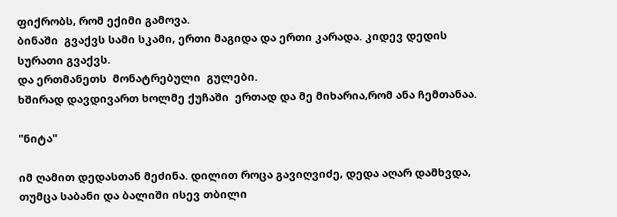ფიქრობს, რომ ექიმი გამოვა.
ბინაში  გვაქვს სამი სკამი, ერთი მაგიდა და ერთი კარადა. კიდევ დედის სურათი გვაქვს.
და ერთმანეთს  მონატრებული  გულები.
ხშირად დავდივართ ხოლმე ქუჩაში  ერთად და მე მიხარია,რომ ანა ჩემთანაა.

"ნიტა"

იმ ღამით დედასთან მეძინა. დილით როცა გავიღვიძე, დედა აღარ დამხვდა, თუმცა საბანი და ბალიში ისევ თბილი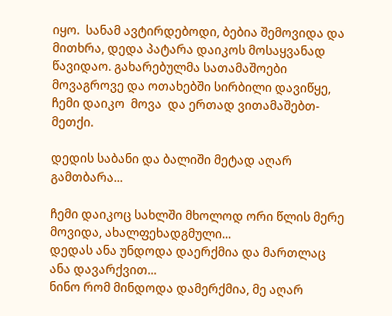იყო.  სანამ ავტირდებოდი, ბებია შემოვიდა და მითხრა, დედა პატარა დაიკოს მოსაყვანად წავიდაო. გახარებულმა სათამაშოები მოვაგროვე და ოთახებში სირბილი დავიწყე, ჩემი დაიკო  მოვა  და ერთად ვითამაშებთ-მეთქი.

დედის საბანი და ბალიში მეტად აღარ გამთბარა...

ჩემი დაიკოც სახლში მხოლოდ ორი წლის მერე მოვიდა, ახალფეხადგმული...
დედას ანა უნდოდა დაერქმია და მართლაც ანა დავარქვით...
ნინო რომ მინდოდა დამერქმია, მე აღარ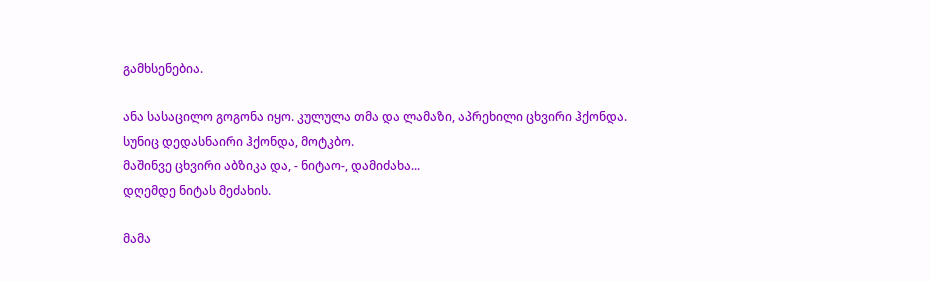გამხსენებია.

ანა სასაცილო გოგონა იყო. კულულა თმა და ლამაზი, აპრეხილი ცხვირი ჰქონდა.
სუნიც დედასნაირი ჰქონდა, მოტკბო.
მაშინვე ცხვირი აბზიკა და, - ნიტაო-, დამიძახა...
დღემდე ნიტას მეძახის.

მამა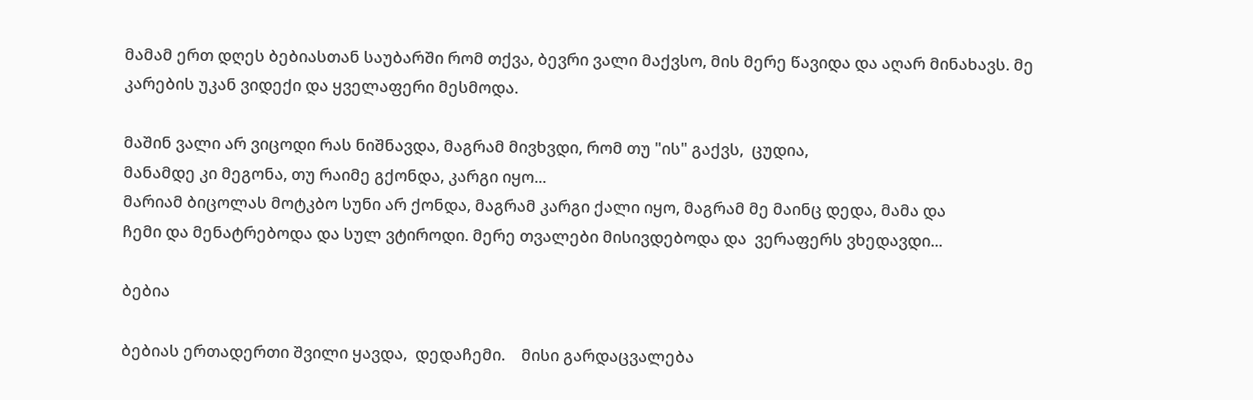მამამ ერთ დღეს ბებიასთან საუბარში რომ თქვა, ბევრი ვალი მაქვსო, მის მერე წავიდა და აღარ მინახავს. მე კარების უკან ვიდექი და ყველაფერი მესმოდა.

მაშინ ვალი არ ვიცოდი რას ნიშნავდა, მაგრამ მივხვდი, რომ თუ "ის" გაქვს,  ცუდია,
მანამდე კი მეგონა, თუ რაიმე გქონდა, კარგი იყო...
მარიამ ბიცოლას მოტკბო სუნი არ ქონდა, მაგრამ კარგი ქალი იყო, მაგრამ მე მაინც დედა, მამა და
ჩემი და მენატრებოდა და სულ ვტიროდი. მერე თვალები მისივდებოდა და  ვერაფერს ვხედავდი...

ბებია

ბებიას ერთადერთი შვილი ყავდა,  დედაჩემი.    მისი გარდაცვალება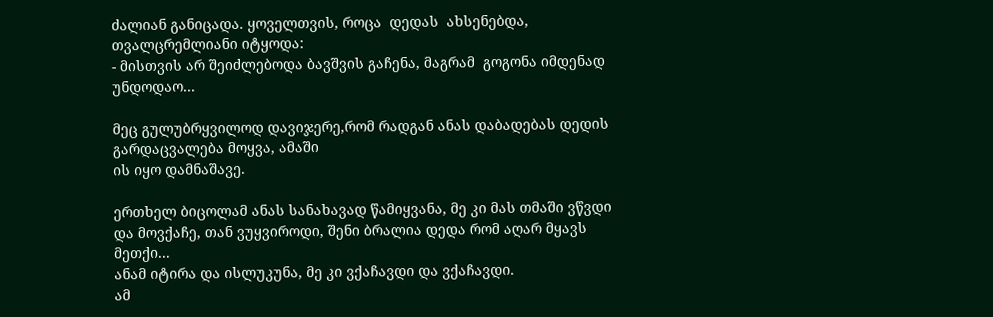ძალიან განიცადა. ყოველთვის, როცა  დედას  ახსენებდა, თვალცრემლიანი იტყოდა:
- მისთვის არ შეიძლებოდა ბავშვის გაჩენა, მაგრამ  გოგონა იმდენად უნდოდაო...

მეც გულუბრყვილოდ დავიჯერე,რომ რადგან ანას დაბადებას დედის გარდაცვალება მოყვა, ამაში
ის იყო დამნაშავე.

ერთხელ ბიცოლამ ანას სანახავად წამიყვანა, მე კი მას თმაში ვწვდი და მოვქაჩე, თან ვუყვიროდი, შენი ბრალია დედა რომ აღარ მყავს მეთქი...
ანამ იტირა და ისლუკუნა, მე კი ვქაჩავდი და ვქაჩავდი.
ამ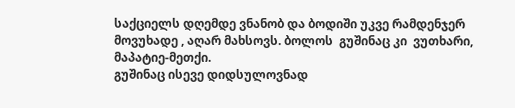საქციელს დღემდე ვნანობ და ბოდიში უკვე რამდენჯერ  მოვუხადე , აღარ მახსოვს. ბოლოს  გუშინაც კი  ვუთხარი, მაპატიე-მეთქი.
გუშინაც ისევე დიდსულოვნად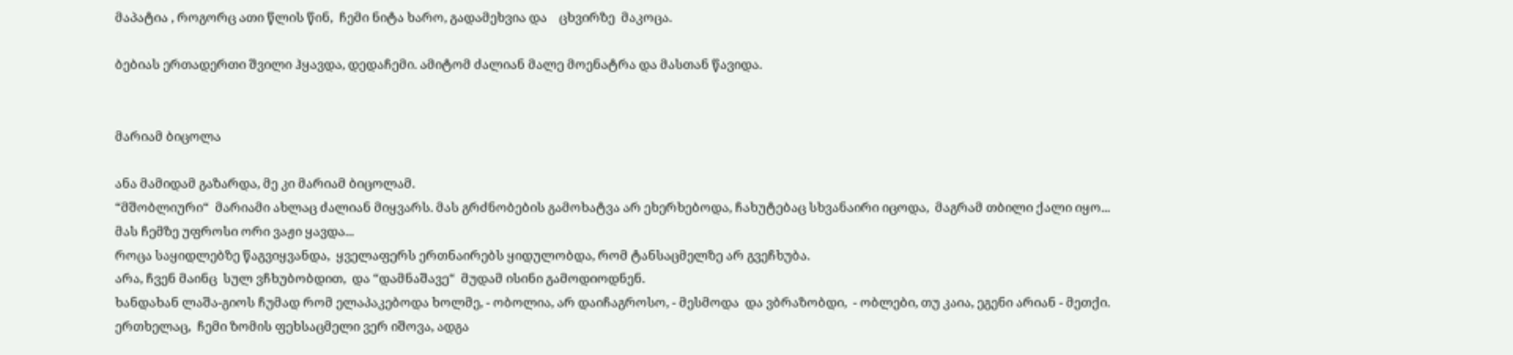მაპატია , როგორც ათი წლის წინ,  ჩემი ნიტა ხარო, გადამეხვია და    ცხვირზე  მაკოცა.

ბებიას ერთადერთი შვილი ჰყავდა, დედაჩემი. ამიტომ ძალიან მალე მოენატრა და მასთან წავიდა.


მარიამ ბიცოლა

ანა მამიდამ გაზარდა, მე კი მარიამ ბიცოლამ.
“მშობლიური“  მარიამი ახლაც ძალიან მიყვარს. მას გრძნობების გამოხატვა არ ეხერხებოდა, ჩახუტებაც სხვანაირი იცოდა,  მაგრამ თბილი ქალი იყო...
მას ჩემზე უფროსი ორი ვაჟი ყავდა...
როცა საყიდლებზე წაგვიყვანდა,  ყველაფერს ერთნაირებს ყიდულობდა, რომ ტანსაცმელზე არ გვეჩხუბა.
არა, ჩვენ მაინც  სულ ვჩხუბობდით,  და “დამნაშავე“  მუდამ ისინი გამოდიოდნენ.
ხანდახან ლაშა-გიოს ჩუმად რომ ელაპაკებოდა ხოლმე, - ობოლია, არ დაიჩაგროსო, - მესმოდა  და ვბრაზობდი,  - ობლები, თუ კაია, ეგენი არიან - მეთქი.
ერთხელაც,  ჩემი ზომის ფეხსაცმელი ვერ იშოვა, ადგა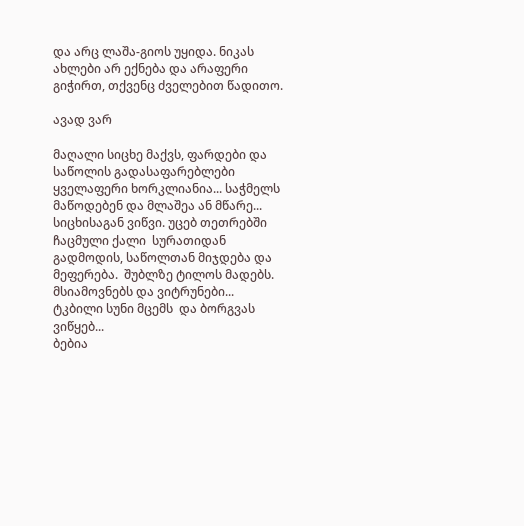და არც ლაშა-გიოს უყიდა. ნიკას ახლები არ ექნება და არაფერი გიჭირთ, თქვენც ძველებით წადითო.

ავად ვარ

მაღალი სიცხე მაქვს, ფარდები და საწოლის გადასაფარებლები ყველაფერი ხორკლიანია... საჭმელს მაწოდებენ და მლაშეა ან მწარე... სიცხისაგან ვიწვი. უცებ თეთრებში  ჩაცმული ქალი  სურათიდან გადმოდის, საწოლთან მიჯდება და მეფერება.  შუბლზე ტილოს მადებს.  მსიამოვნებს და ვიტრუნები... ტკბილი სუნი მცემს  და ბორგვას ვიწყებ...
ბებია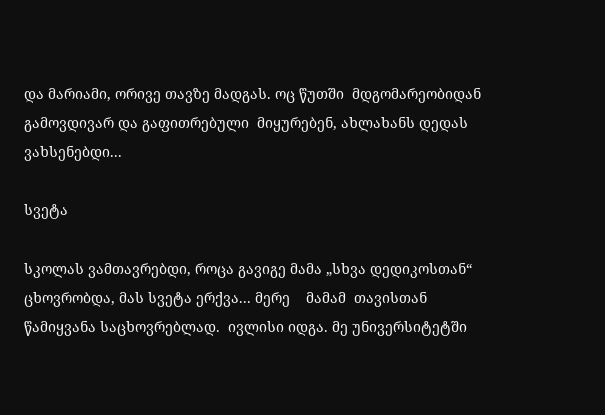და მარიამი, ორივე თავზე მადგას. ოც წუთში  მდგომარეობიდან გამოვდივარ და გაფითრებული  მიყურებენ, ახლახანს დედას ვახსენებდი...

სვეტა

სკოლას ვამთავრებდი, როცა გავიგე მამა „სხვა დედიკოსთან“ ცხოვრობდა, მას სვეტა ერქვა... მერე    მამამ  თავისთან წამიყვანა საცხოვრებლად.  ივლისი იდგა. მე უნივერსიტეტში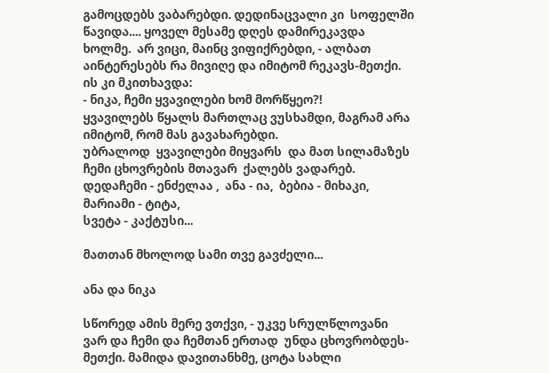გამოცდებს ვაბარებდი. დედინაცვალი კი  სოფელში წავიდა.... ყოველ მესამე დღეს დამირეკავდა ხოლმე.  არ ვიცი, მაინც ვიფიქრებდი, - ალბათ აინტერესებს რა მივიღე და იმიტომ რეკავს-მეთქი.
ის კი მკითხავდა:
- ნიკა, ჩემი ყვავილები ხომ მორწყეო?!
ყვავილებს წყალს მართლაც ვუსხამდი, მაგრამ არა იმიტომ, რომ მას გავახარებდი.
უბრალოდ  ყვავილები მიყვარს  და მათ სილამაზეს ჩემი ცხოვრების მთავარ  ქალებს ვადარებ.
დედაჩემი - ენძელაა ,  ანა - ია,  ბებია - მიხაკი, მარიამი - ტიტა,
სვეტა - კაქტუსი...

მათთან მხოლოდ სამი თვე გავძელი...

ანა და ნიკა

სწორედ ამის მერე ვთქვი, - უკვე სრულწლოვანი ვარ და ჩემი და ჩემთან ერთად  უნდა ცხოვრობდეს-მეთქი. მამიდა დავითანხმე, ცოტა სახლი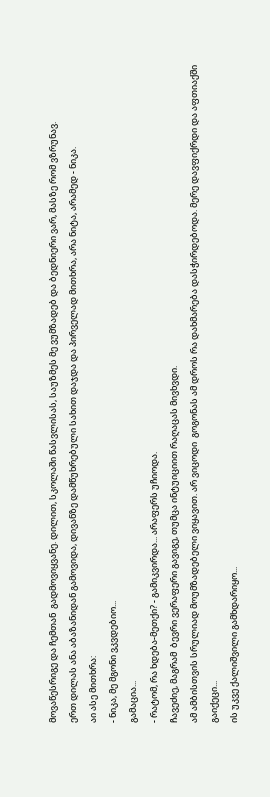მოვაწესრიგე და ჩემთან  გადმოვიყვანე. დილით, სკოლაში წასვლისას, საუზმეს მე ვუმზადებ და ბედნიერი ვარ, მასზე რომ ვზრუნავ.
ერთ დილას ანა აბაზანიდან გამოვიდა, დივანზე დამწუხრებული სახით დაჯდა და პირველად მითხრა, არა ნიტა, არამედ - ნიკა.
აი ასე მითხრა:
- ნიკა, მე მგონი ვკვდებიო...
გამაცია...
- რატომ, რა ხდება-მეთქი? - გამიკვირდა... არაფერს უჩიოდა.
ჩავეძიე, მაგრამ  ბევრი ვერაფერი გავიგე, თუმცა ინტუიციით რაღაცას მივხვდი.
ამ ამბისთვის სრულიად მოუმზადებელი ვიყავით. არ ვიცოდი  გოგონას ამ დროს რა დახმარება დასჭირდებოდა. მერე დავფიქრდი და აფთიაქში გაიქეცი...
ის უკვე ქალიშვილი გამხდარიყო...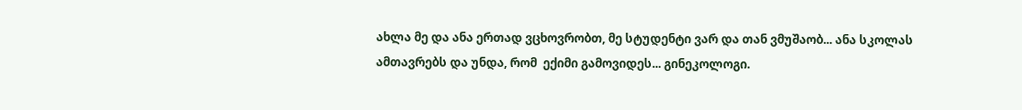ახლა მე და ანა ერთად ვცხოვრობთ, მე სტუდენტი ვარ და თან ვმუშაობ... ანა სკოლას ამთავრებს და უნდა, რომ  ექიმი გამოვიდეს... გინეკოლოგი.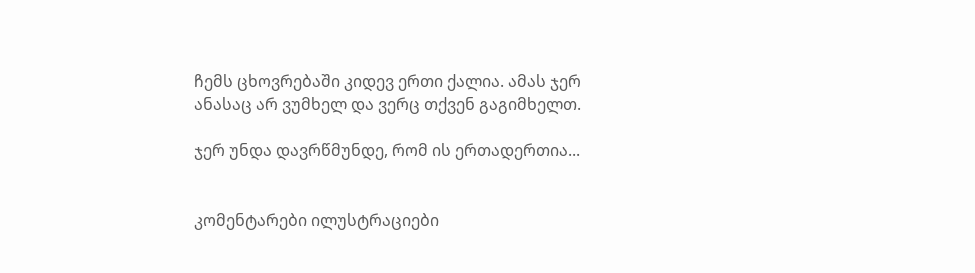ჩემს ცხოვრებაში კიდევ ერთი ქალია. ამას ჯერ ანასაც არ ვუმხელ და ვერც თქვენ გაგიმხელთ.

ჯერ უნდა დავრწმუნდე, რომ ის ერთადერთია...


კომენტარები ილუსტრაციები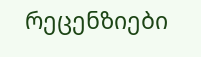რეცენზიები